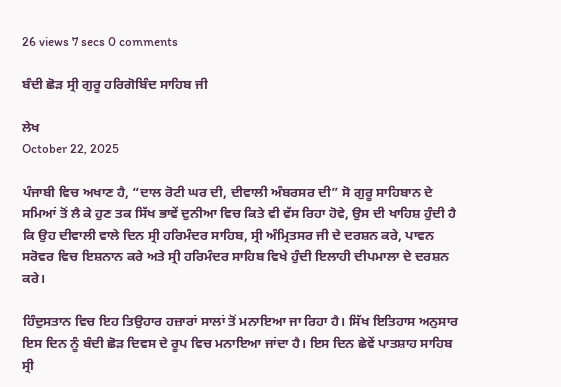26 views 7 secs 0 comments

ਬੰਦੀ ਛੋੜ ਸ੍ਰੀ ਗੁਰੂ ਹਰਿਗੋਬਿੰਦ ਸਾਹਿਬ ਜੀ

ਲੇਖ
October 22, 2025

ਪੰਜਾਬੀ ਵਿਚ ਅਖਾਣ ਹੈ, “ਦਾਲ ਰੋਟੀ ਘਰ ਦੀ, ਦੀਵਾਲੀ ਅੰਬਰਸਰ ਦੀ” ਸੋ ਗੁਰੂ ਸਾਹਿਬਾਨ ਦੇ ਸਮਿਆਂ ਤੋਂ ਲੈ ਕੇ ਹੁਣ ਤਕ ਸਿੱਖ ਭਾਵੇਂ ਦੁਨੀਆ ਵਿਚ ਕਿਤੇ ਵੀ ਵੱਸ ਰਿਹਾ ਹੋਵੇ, ਉਸ ਦੀ ਖਾਹਿਸ਼ ਹੁੰਦੀ ਹੈ ਕਿ ਉਹ ਦੀਵਾਲੀ ਵਾਲੇ ਦਿਨ ਸ੍ਰੀ ਹਰਿਮੰਦਰ ਸਾਹਿਬ, ਸ੍ਰੀ ਅੰਮ੍ਰਿਤਸਰ ਜੀ ਦੇ ਦਰਸ਼ਨ ਕਰੇ, ਪਾਵਨ ਸਰੋਵਰ ਵਿਚ ਇਸ਼ਨਾਨ ਕਰੇ ਅਤੇ ਸ੍ਰੀ ਹਰਿਮੰਦਰ ਸਾਹਿਬ ਵਿਖੇ ਹੁੰਦੀ ਇਲਾਹੀ ਦੀਪਮਾਲਾ ਦੇ ਦਰਸ਼ਨ ਕਰੇ।

ਹਿੰਦੁਸਤਾਨ ਵਿਚ ਇਹ ਤਿਉਹਾਰ ਹਜ਼ਾਰਾਂ ਸਾਲਾਂ ਤੋਂ ਮਨਾਇਆ ਜਾ ਰਿਹਾ ਹੈ। ਸਿੱਖ ਇਤਿਹਾਸ ਅਨੁਸਾਰ ਇਸ ਦਿਨ ਨੂੰ ਬੰਦੀ ਛੋੜ ਦਿਵਸ ਦੇ ਰੂਪ ਵਿਚ ਮਨਾਇਆ ਜਾਂਦਾ ਹੈ। ਇਸ ਦਿਨ ਛੇਵੇਂ ਪਾਤਸ਼ਾਹ ਸਾਹਿਬ ਸ੍ਰੀ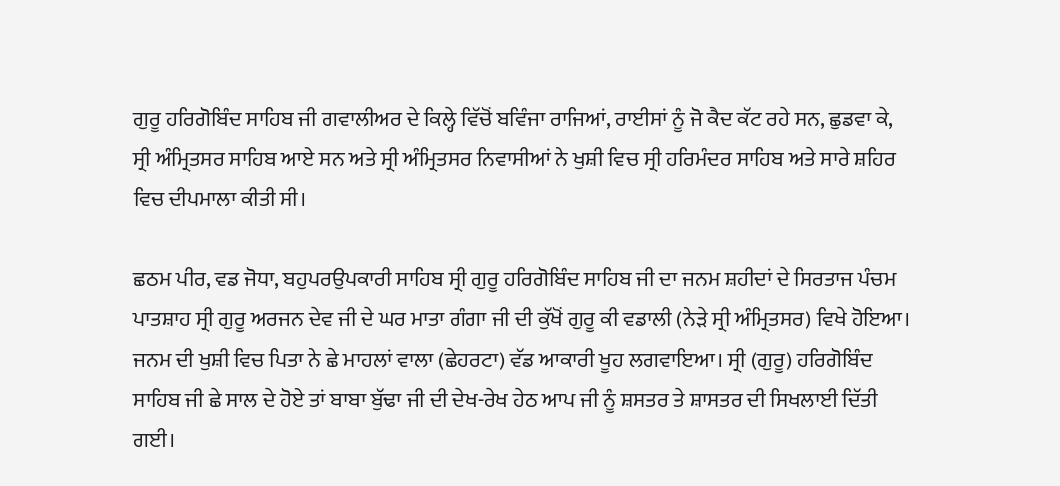ਗੁਰੂ ਹਰਿਗੋਬਿੰਦ ਸਾਹਿਬ ਜੀ ਗਵਾਲੀਅਰ ਦੇ ਕਿਲ੍ਹੇ ਵਿੱਚੋਂ ਬਵਿੰਜਾ ਰਾਜਿਆਂ, ਰਾਈਸਾਂ ਨੂੰ ਜੋ ਕੈਦ ਕੱਟ ਰਹੇ ਸਨ, ਛੁਡਵਾ ਕੇ, ਸ੍ਰੀ ਅੰਮ੍ਰਿਤਸਰ ਸਾਹਿਬ ਆਏ ਸਨ ਅਤੇ ਸ੍ਰੀ ਅੰਮ੍ਰਿਤਸਰ ਨਿਵਾਸੀਆਂ ਨੇ ਖੁਸ਼ੀ ਵਿਚ ਸ੍ਰੀ ਹਰਿਮੰਦਰ ਸਾਹਿਬ ਅਤੇ ਸਾਰੇ ਸ਼ਹਿਰ ਵਿਚ ਦੀਪਮਾਲਾ ਕੀਤੀ ਸੀ।

ਛਠਮ ਪੀਰ, ਵਡ ਜੋਧਾ, ਬਹੁਪਰਉਪਕਾਰੀ ਸਾਹਿਬ ਸ੍ਰੀ ਗੁਰੂ ਹਰਿਗੋਬਿੰਦ ਸਾਹਿਬ ਜੀ ਦਾ ਜਨਮ ਸ਼ਹੀਦਾਂ ਦੇ ਸਿਰਤਾਜ ਪੰਚਮ ਪਾਤਸ਼ਾਹ ਸ੍ਰੀ ਗੁਰੂ ਅਰਜਨ ਦੇਵ ਜੀ ਦੇ ਘਰ ਮਾਤਾ ਗੰਗਾ ਜੀ ਦੀ ਕੁੱਖੋਂ ਗੁਰੂ ਕੀ ਵਡਾਲੀ (ਨੇੜੇ ਸ੍ਰੀ ਅੰਮ੍ਰਿਤਸਰ) ਵਿਖੇ ਹੋਇਆ। ਜਨਮ ਦੀ ਖੁਸ਼ੀ ਵਿਚ ਪਿਤਾ ਨੇ ਛੇ ਮਾਹਲਾਂ ਵਾਲਾ (ਛੇਹਰਟਾ) ਵੱਡ ਆਕਾਰੀ ਖੂਹ ਲਗਵਾਇਆ। ਸ੍ਰੀ (ਗੁਰੂ) ਹਰਿਗੋਬਿੰਦ ਸਾਹਿਬ ਜੀ ਛੇ ਸਾਲ ਦੇ ਹੋਏ ਤਾਂ ਬਾਬਾ ਬੁੱਢਾ ਜੀ ਦੀ ਦੇਖ-ਰੇਖ ਹੇਠ ਆਪ ਜੀ ਨੂੰ ਸ਼ਸਤਰ ਤੇ ਸ਼ਾਸਤਰ ਦੀ ਸਿਖਲਾਈ ਦਿੱਤੀ ਗਈ।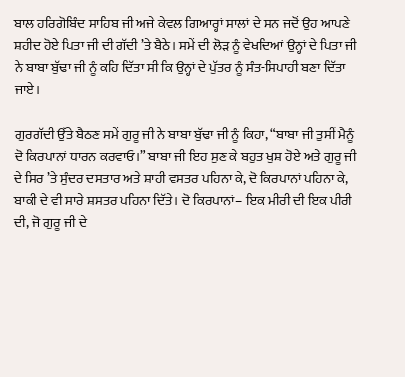ਬਾਲ ਹਰਿਗੋਬਿੰਦ ਸਾਹਿਬ ਜੀ ਅਜੇ ਕੇਵਲ ਗਿਆਰ੍ਹਾਂ ਸਾਲਾਂ ਦੇ ਸਨ ਜਦੋਂ ਉਹ ਆਪਣੇ ਸ਼ਹੀਦ ਹੋਏ ਪਿਤਾ ਜੀ ਦੀ ਗੱਦੀ ’ਤੇ ਬੈਠੇ। ਸਮੇਂ ਦੀ ਲੋੜ ਨੂੰ ਵੇਖਦਿਆਂ ਉਨ੍ਹਾਂ ਦੇ ਪਿਤਾ ਜੀ ਨੇ ਬਾਬਾ ਬੁੱਢਾ ਜੀ ਨੂੰ ਕਹਿ ਦਿੱਤਾ ਸੀ ਕਿ ਉਨ੍ਹਾਂ ਦੇ ਪੁੱਤਰ ਨੂੰ ਸੰਤ-ਸਿਪਾਹੀ ਬਣਾ ਦਿੱਤਾ ਜਾਏ।

ਗੁਰਗੱਦੀ ਉੱਤੇ ਬੈਠਣ ਸਮੇਂ ਗੁਰੂ ਜੀ ਨੇ ਬਾਬਾ ਬੁੱਢਾ ਜੀ ਨੂੰ ਕਿਹਾ, “ਬਾਬਾ ਜੀ ਤੁਸੀਂ ਮੈਨੂੰ ਦੋ ਕਿਰਪਾਨਾਂ ਧਾਰਨ ਕਰਵਾਓ।” ਬਾਬਾ ਜੀ ਇਹ ਸੁਣ ਕੇ ਬਹੁਤ ਖੁਸ਼ ਹੋਏ ਅਤੇ ਗੁਰੂ ਜੀ ਦੇ ਸਿਰ ’ਤੇ ਸੁੰਦਰ ਦਸਤਾਰ ਅਤੇ ਸ਼ਾਹੀ ਵਸਤਰ ਪਹਿਨਾ ਕੇ, ਦੋ ਕਿਰਪਾਨਾਂ ਪਹਿਨਾ ਕੇ, ਬਾਕੀ ਦੇ ਵੀ ਸਾਰੇ ਸ਼ਸਤਰ ਪਹਿਨਾ ਦਿੱਤੇ। ਦੋ ਕਿਰਪਾਨਾਂ– ਇਕ ਮੀਰੀ ਦੀ ਇਕ ਪੀਰੀ ਦੀ, ਜੋ ਗੁਰੂ ਜੀ ਦੇ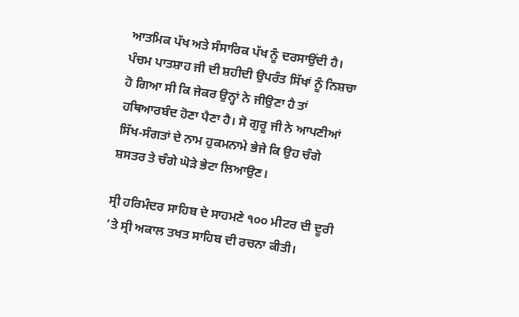ਆਤਮਿਕ ਪੱਖ ਅਤੇ ਸੰਸਾਰਿਕ ਪੱਖ ਨੂੰ ਦਰਸਾਉਂਦੀ ਹੈ। ਪੰਚਮ ਪਾਤਸ਼ਾਹ ਜੀ ਦੀ ਸ਼ਹੀਦੀ ਉਪਰੰਤ ਸਿੱਖਾਂ ਨੂੰ ਨਿਸ਼ਚਾ ਹੋ ਗਿਆ ਸੀ ਕਿ ਜੇਕਰ ਉਨ੍ਹਾਂ ਨੇ ਜੀਉਣਾ ਹੈ ਤਾਂ ਹਥਿਆਰਬੰਦ ਹੋਣਾ ਪੈਣਾ ਹੈ। ਸੋ ਗੁਰੂ ਜੀ ਨੇ ਆਪਣੀਆਂ ਸਿੱਖ-ਸੰਗਤਾਂ ਦੇ ਨਾਮ ਹੁਕਮਨਾਮੇ ਭੇਜੇ ਕਿ ਉਹ ਚੰਗੇ ਸ਼ਸਤਰ ਤੇ ਚੰਗੇ ਘੋੜੇ ਭੇਟਾ ਲਿਆਉਣ।

ਸ੍ਰੀ ਹਰਿਮੰਦਰ ਸਾਹਿਬ ਦੇ ਸਾਹਮਣੇ ੧੦੦ ਮੀਟਰ ਦੀ ਦੂਰੀ ’ਤੇ ਸ੍ਰੀ ਅਕਾਲ ਤਖਤ ਸਾਹਿਬ ਦੀ ਰਚਨਾ ਕੀਤੀ।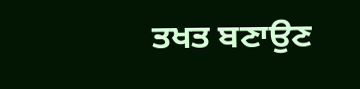ਤਖਤ ਬਣਾਉਣ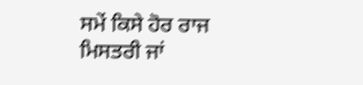ਸਮੇਂ ਕਿਸੇ ਹੋਰ ਰਾਜ ਮਿਸਤਰੀ ਜਾਂ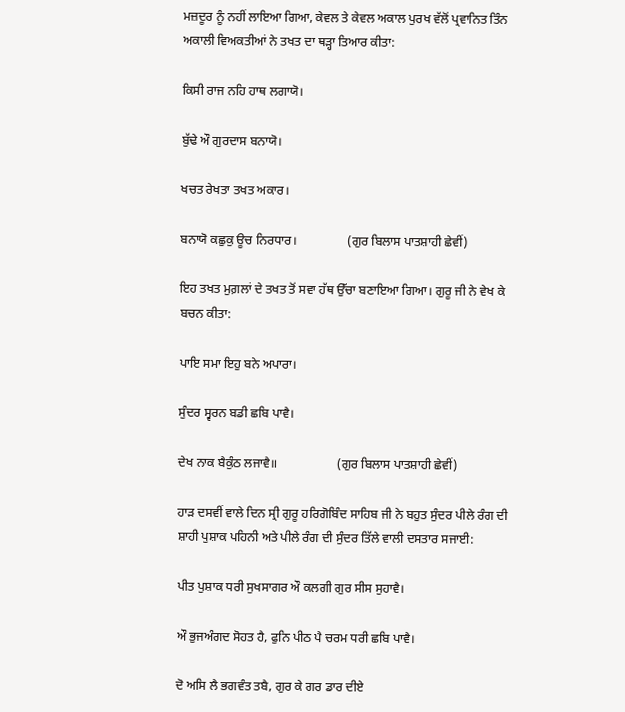ਮਜ਼ਦੂਰ ਨੂੰ ਨਹੀਂ ਲਾਇਆ ਗਿਆ, ਕੇਵਲ ਤੇ ਕੇਵਲ ਅਕਾਲ ਪੁਰਖ ਵੱਲੋਂ ਪ੍ਰਵਾਨਿਤ ਤਿੰਨ ਅਕਾਲੀ ਵਿਅਕਤੀਆਂ ਨੇ ਤਖਤ ਦਾ ਥੜ੍ਹਾ ਤਿਆਰ ਕੀਤਾ:

ਕਿਸੀ ਰਾਜ ਨਹਿ ਹਾਥ ਲਗਾਯੋ।

ਬੁੱਢੇ ਔ ਗੁਰਦਾਸ ਬਨਾਯੋ।

ਖਚਤ ਰੇਖਤਾ ਤਖਤ ਅਕਾਰ।

ਬਨਾਯੋ ਕਛੁਕੁ ਊਚ ਨਿਰਧਾਰ।                (ਗੁਰ ਬਿਲਾਸ ਪਾਤਸ਼ਾਹੀ ਛੇਵੀਂ)

ਇਹ ਤਖਤ ਮੁਗ਼ਲਾਂ ਦੇ ਤਖਤ ਤੋਂ ਸਵਾ ਹੱਥ ਉੱਚਾ ਬਣਾਇਆ ਗਿਆ। ਗੁਰੂ ਜੀ ਨੇ ਵੇਖ ਕੇ ਬਚਨ ਕੀਤਾ:

ਪਾਇ ਸਮਾ ਇਹੁ ਬਨੇ ਅਪਾਰਾ।

ਸੁੰਦਰ ਸ੍ਵਰਨ ਬਡੀ ਛਬਿ ਪਾਵੈ।

ਦੇਖ ਨਾਕ ਬੈਕੁੰਠ ਲਜਾਵੈ॥                   (ਗੁਰ ਬਿਲਾਸ ਪਾਤਸ਼ਾਹੀ ਛੇਵੀਂ)

ਹਾੜ ਦਸਵੀਂ ਵਾਲੇ ਦਿਨ ਸ੍ਰੀ ਗੁਰੂ ਹਰਿਗੋਬਿੰਦ ਸਾਹਿਬ ਜੀ ਨੇ ਬਹੁਤ ਸੁੰਦਰ ਪੀਲੇ ਰੰਗ ਦੀ ਸ਼ਾਹੀ ਪੁਸ਼ਾਕ ਪਹਿਨੀ ਅਤੇ ਪੀਲੇ ਰੰਗ ਦੀ ਸੁੰਦਰ ਤਿੱਲੇ ਵਾਲੀ ਦਸਤਾਰ ਸਜਾਈ:

ਪੀਤ ਪੁਸ਼ਾਕ ਧਰੀ ਸੁਖਸਾਗਰ ਔ ਕਲਗੀ ਗੁਰ ਸੀਸ ਸੁਹਾਵੈ।

ਔ ਭੁਜਅੰਗਦ ਸੋਹਤ ਹੈ, ਫੁਨਿ ਪੀਠ ਪੈ ਚਰਮ ਧਰੀ ਛਬਿ ਪਾਵੈ।

ਦੋ ਅਸਿ ਲੈ ਭਗਵੰਤ ਤਬੈ, ਗੁਰ ਕੇ ਗਰ ਡਾਰ ਦੀਏ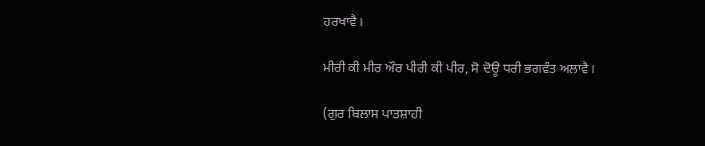ਹਰਖਾਵੈ।

ਮੀਰੀ ਕੀ ਮੀਰ ਔਰ ਪੀਰੀ ਕੀ ਪੀਰ, ਸੋ ਦੋਊ ਧਰੀ ਭਗਵੰਤ ਅਲਾਵੈ।

(ਗੁਰ ਬਿਲਾਸ ਪਾਤਸ਼ਾਹੀ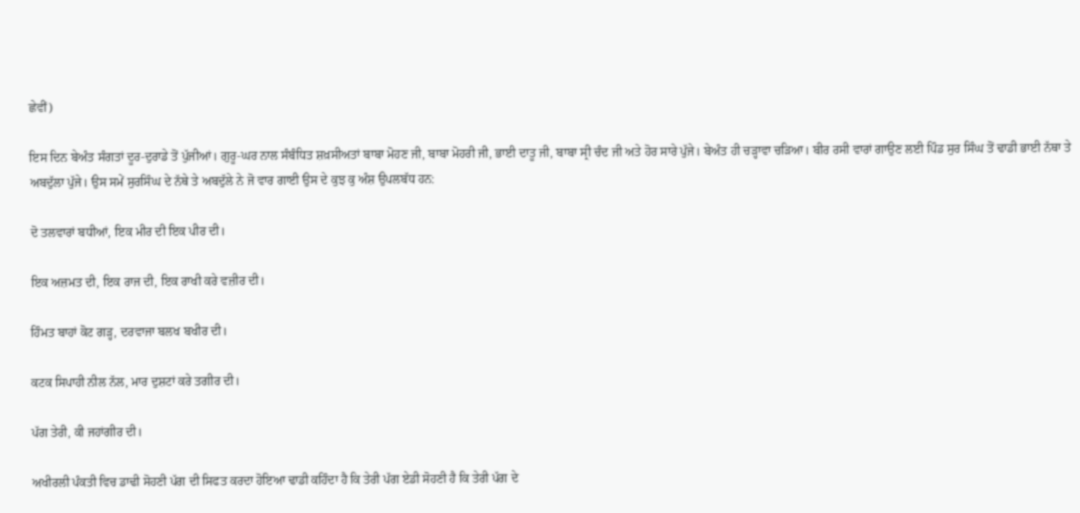ਛੇਵੀਂ)

ਇਸ ਦਿਨ ਬੇਅੰਤ ਸੰਗਤਾਂ ਦੂਰ-ਦੁਰਾਡੇ ਤੋਂ ਪੁੱਜੀਆਂ। ਗੁਰੂ-ਘਰ ਨਾਲ ਸੰਬੰਧਿਤ ਸ਼ਖ਼ਸੀਅਤਾਂ ਬਾਬਾ ਮੋਹਣ ਜੀ, ਬਾਬਾ ਮੋਹਰੀ ਜੀ, ਭਾਈ ਦਾਤੂ ਜੀ, ਬਾਬਾ ਸ੍ਰੀ ਚੰਦ ਜੀ ਅਤੇ ਹੋਰ ਸਾਰੇ ਪੁੱਜੇ। ਬੇਅੰਤ ਹੀ ਚੜ੍ਹਾਵਾ ਚੜਿਆ। ਬੀਰ ਰਸੀ ਵਾਰਾਂ ਗਾਉਣ ਲਈ ਪਿੰਡ ਸੁਰ ਸਿੰਘ ਤੋਂ ਢਾਡੀ ਭਾਈ ਨੱਥਾ ਤੇ ਅਬਦੁੱਲਾ ਪੁੱਜੇ। ਉਸ ਸਮੇਂ ਸੁਰਸਿੰਘ ਦੇ ਨੱਥੇ ਤੇ ਅਬਦੁੱਲੇ ਨੇ ਜੋ ਵਾਰ ਗਾਈ ਉਸ ਦੇ ਕੁਝ ਕੁ ਅੰਸ਼ ਉਪਲਬੱਧ ਹਨ:

ਦੋ ਤਲਵਾਰਾਂ ਬਧੀਆਂ, ਇਕ ਮੀਰ ਦੀ ਇਕ ਪੀਰ ਦੀ।

ਇਕ ਅਜ਼ਮਤ ਦੀ, ਇਕ ਰਾਜ ਦੀ, ਇਕ ਰਾਖੀ ਕਰੇ ਵਜ਼ੀਰ ਦੀ।

ਹਿੰਮਤ ਬਾਹਾਂ ਕੋਟ ਗੜ੍ਹ, ਦਰਵਾਜਾ ਬਲਖ ਬਖੀਰ ਦੀ।

ਕਟਕ ਸਿਪਾਹੀ ਨੀਲ ਨੱਲ, ਮਾਰ ਦੁਸ਼ਟਾਂ ਕਰੇ ਤਗੀਰ ਦੀ।

ਪੱਗ ਤੇਰੀ, ਕੀ ਜਹਾਂਗੀਰ ਦੀ।

ਅਖੀਰਲੀ ਪੰਕਤੀ ਵਿਚ ਡਾਢੀ ਸੋਹਣੀ ਪੱਗ ਦੀ ਸਿਫਤ ਕਰਦਾ ਹੋਇਆ ਢਾਡੀ ਕਹਿੰਦਾ ਹੈ ਕਿ ਤੇਰੀ ਪੱਗ ਏਡੀ ਸੋਹਣੀ ਹੈ ਕਿ ਤੇਰੀ ਪੱਗ ਦੇ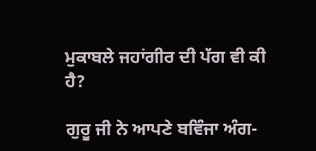ਮੁਕਾਬਲੇ ਜਹਾਂਗੀਰ ਦੀ ਪੱਗ ਵੀ ਕੀ ਹੈ?

ਗੁਰੂ ਜੀ ਨੇ ਆਪਣੇ ਬਵਿੰਜਾ ਅੰਗ-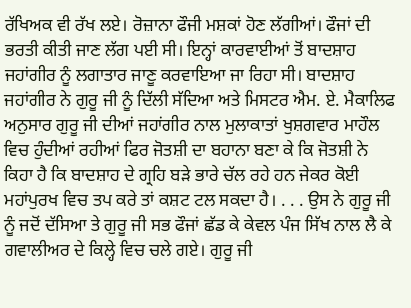ਰੱਖਿਅਕ ਵੀ ਰੱਖ ਲਏ। ਰੋਜ਼ਾਨਾ ਫੌਜੀ ਮਸ਼ਕਾਂ ਹੋਣ ਲੱਗੀਆਂ। ਫੌਜਾਂ ਦੀ ਭਰਤੀ ਕੀਤੀ ਜਾਣ ਲੱਗ ਪਈ ਸੀ। ਇਨ੍ਹਾਂ ਕਾਰਵਾਈਆਂ ਤੋਂ ਬਾਦਸ਼ਾਹ ਜਹਾਂਗੀਰ ਨੂੰ ਲਗਾਤਾਰ ਜਾਣੂ ਕਰਵਾਇਆ ਜਾ ਰਿਹਾ ਸੀ। ਬਾਦਸ਼ਾਹ ਜਹਾਂਗੀਰ ਨੇ ਗੁਰੂ ਜੀ ਨੂੰ ਦਿੱਲੀ ਸੱਦਿਆ ਅਤੇ ਮਿਸਟਰ ਐਮ. ਏ. ਮੈਕਾਲਿਫ ਅਨੁਸਾਰ ਗੁਰੂ ਜੀ ਦੀਆਂ ਜਹਾਂਗੀਰ ਨਾਲ ਮੁਲਾਕਾਤਾਂ ਖੁਸ਼ਗਵਾਰ ਮਾਹੌਲ ਵਿਚ ਹੁੰਦੀਆਂ ਰਹੀਆਂ ਫਿਰ ਜੋਤਸ਼ੀ ਦਾ ਬਹਾਨਾ ਬਣਾ ਕੇ ਕਿ ਜੋਤਸ਼ੀ ਨੇ ਕਿਹਾ ਹੈ ਕਿ ਬਾਦਸ਼ਾਹ ਦੇ ਗ੍ਰਹਿ ਬੜੇ ਭਾਰੇ ਚੱਲ ਰਹੇ ਹਨ ਜੇਕਰ ਕੋਈ ਮਹਾਂਪੁਰਖ ਵਿਚ ਤਪ ਕਰੇ ਤਾਂ ਕਸ਼ਟ ਟਲ ਸਕਦਾ ਹੈ। . . . ਉਸ ਨੇ ਗੁਰੂ ਜੀ ਨੂੰ ਜਦੋਂ ਦੱਸਿਆ ਤੇ ਗੁਰੂ ਜੀ ਸਭ ਫੌਜਾਂ ਛੱਡ ਕੇ ਕੇਵਲ ਪੰਜ ਸਿੱਖ ਨਾਲ ਲੈ ਕੇ ਗਵਾਲੀਅਰ ਦੇ ਕਿਲ੍ਹੇ ਵਿਚ ਚਲੇ ਗਏ। ਗੁਰੂ ਜੀ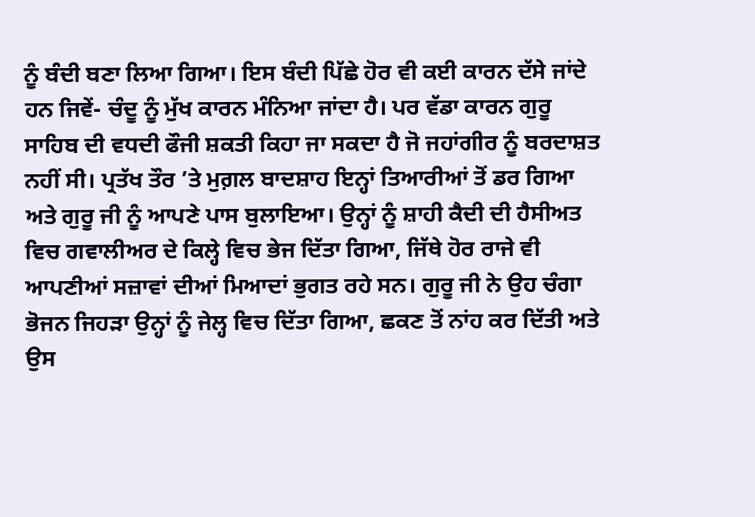ਨੂੰ ਬੰਦੀ ਬਣਾ ਲਿਆ ਗਿਆ। ਇਸ ਬੰਦੀ ਪਿੱਛੇ ਹੋਰ ਵੀ ਕਈ ਕਾਰਨ ਦੱਸੇ ਜਾਂਦੇ ਹਨ ਜਿਵੇਂ- ਚੰਦੂ ਨੂੰ ਮੁੱਖ ਕਾਰਨ ਮੰਨਿਆ ਜਾਂਦਾ ਹੈ। ਪਰ ਵੱਡਾ ਕਾਰਨ ਗੁਰੂ ਸਾਹਿਬ ਦੀ ਵਧਦੀ ਫੌਜੀ ਸ਼ਕਤੀ ਕਿਹਾ ਜਾ ਸਕਦਾ ਹੈ ਜੋ ਜਹਾਂਗੀਰ ਨੂੰ ਬਰਦਾਸ਼ਤ ਨਹੀਂ ਸੀ। ਪ੍ਰਤੱਖ ਤੌਰ ’ਤੇ ਮੁਗ਼ਲ ਬਾਦਸ਼ਾਹ ਇਨ੍ਹਾਂ ਤਿਆਰੀਆਂ ਤੋਂ ਡਰ ਗਿਆ ਅਤੇ ਗੁਰੂ ਜੀ ਨੂੰ ਆਪਣੇ ਪਾਸ ਬੁਲਾਇਆ। ਉਨ੍ਹਾਂ ਨੂੰ ਸ਼ਾਹੀ ਕੈਦੀ ਦੀ ਹੈਸੀਅਤ ਵਿਚ ਗਵਾਲੀਅਰ ਦੇ ਕਿਲ੍ਹੇ ਵਿਚ ਭੇਜ ਦਿੱਤਾ ਗਿਆ, ਜਿੱਥੇ ਹੋਰ ਰਾਜੇ ਵੀ ਆਪਣੀਆਂ ਸਜ਼ਾਵਾਂ ਦੀਆਂ ਮਿਆਦਾਂ ਭੁਗਤ ਰਹੇ ਸਨ। ਗੁਰੂ ਜੀ ਨੇ ਉਹ ਚੰਗਾ ਭੋਜਨ ਜਿਹੜਾ ਉਨ੍ਹਾਂ ਨੂੰ ਜੇਲ੍ਹ ਵਿਚ ਦਿੱਤਾ ਗਿਆ, ਛਕਣ ਤੋਂ ਨਾਂਹ ਕਰ ਦਿੱਤੀ ਅਤੇ ਉਸ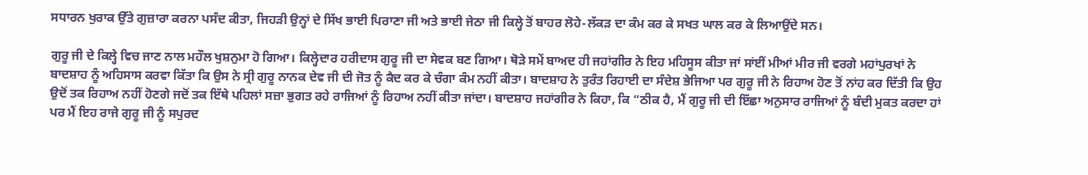ਸਧਾਰਨ ਖੁਰਾਕ ਉੱਤੇ ਗੁਜ਼ਾਰਾ ਕਰਨਾ ਪਸੰਦ ਕੀਤਾ, ਜਿਹੜੀ ਉਨ੍ਹਾਂ ਦੇ ਸਿੱਖ ਭਾਈ ਪਿਰਾਣਾ ਜੀ ਅਤੇ ਭਾਈ ਜੇਠਾ ਜੀ ਕਿਲ੍ਹੇ ਤੋਂ ਬਾਹਰ ਲੋਹੇ-ਲੱਕੜ ਦਾ ਕੰਮ ਕਰ ਕੇ ਸਖਤ ਘਾਲ ਕਰ ਕੇ ਲਿਆਉਂਦੇ ਸਨ।

ਗੁਰੂ ਜੀ ਦੇ ਕਿਲ੍ਹੇ ਵਿਚ ਜਾਣ ਨਾਲ ਮਹੌਲ ਖੁਸ਼ਨੁਮਾ ਹੋ ਗਿਆ। ਕਿਲ੍ਹੇਦਾਰ ਹਰੀਦਾਸ ਗੁਰੂ ਜੀ ਦਾ ਸੇਵਕ ਬਣ ਗਿਆ। ਥੋੜੇ ਸਮੇਂ ਬਾਅਦ ਹੀ ਜਹਾਂਗੀਰ ਨੇ ਇਹ ਮਹਿਸੂਸ ਕੀਤਾ ਜਾਂ ਸਾਂਈਂ ਮੀਆਂ ਮੀਰ ਜੀ ਵਰਗੇ ਮਹਾਂਪੁਰਖਾਂ ਨੇ ਬਾਦਸ਼ਾਹ ਨੂੰ ਅਹਿਸਾਸ ਕਰਵਾ ਕਿੱਤਾ ਕਿ ਉਸ ਨੇ ਸ੍ਰੀ ਗੁਰੂ ਨਾਨਕ ਦੇਵ ਜੀ ਦੀ ਜੋਤ ਨੂੰ ਕੈਦ ਕਰ ਕੇ ਚੰਗਾ ਕੰਮ ਨਹੀਂ ਕੀਤਾ। ਬਾਦਸ਼ਾਹ ਨੇ ਤੁਰੰਤ ਰਿਹਾਈ ਦਾ ਸੰਦੇਸ਼ ਭੇਜਿਆ ਪਰ ਗੁਰੂ ਜੀ ਨੇ ਰਿਹਾਅ ਹੋਣ ਤੋਂ ਨਾਂਹ ਕਰ ਦਿੱਤੀ ਕਿ ਉਹ ਉਦੋਂ ਤਕ ਰਿਹਾਅ ਨਹੀਂ ਹੋਣਗੇ ਜਦੋਂ ਤਕ ਇੱਥੇ ਪਹਿਲਾਂ ਸਜ਼ਾ ਭੁਗਤ ਰਹੇ ਰਾਜਿਆਂ ਨੂੰ ਰਿਹਾਅ ਨਹੀਂ ਕੀਤਾ ਜਾਂਦਾ। ਬਾਦਸ਼ਾਹ ਜਹਾਂਗੀਰ ਨੇ ਕਿਹਾ, ਕਿ “ਠੀਕ ਹੈ, ਮੈਂ ਗੁਰੂ ਜੀ ਦੀ ਇੱਛਾ ਅਨੁਸਾਰ ਰਾਜਿਆਂ ਨੂੰ ਬੰਦੀ ਮੁਕਤ ਕਰਦਾ ਹਾਂ ਪਰ ਮੈਂ ਇਹ ਰਾਜੇ ਗੁਰੂ ਜੀ ਨੂੰ ਸਪੁਰਦ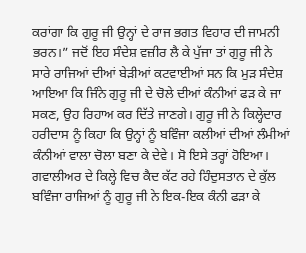ਕਰਾਂਗਾ ਕਿ ਗੁਰੂ ਜੀ ਉਨ੍ਹਾਂ ਦੇ ਰਾਜ ਭਗਤ ਵਿਹਾਰ ਦੀ ਜਾਮਨੀ ਭਰਨ।” ਜਦੋਂ ਇਹ ਸੰਦੇਸ਼ ਵਜ਼ੀਰ ਲੈ ਕੇ ਪੁੱਜਾ ਤਾਂ ਗੁਰੂ ਜੀ ਨੇ ਸਾਰੇ ਰਾਜਿਆਂ ਦੀਆਂ ਬੇੜੀਆਂ ਕਟਵਾਈਆਂ ਸਨ ਕਿ ਮੁੜ ਸੰਦੇਸ਼ ਆਇਆ ਕਿ ਜਿੰਨੇ ਗੁਰੂ ਜੀ ਦੇ ਚੋਲੇ ਦੀਆਂ ਕੰਨੀਆਂ ਫੜ ਕੇ ਜਾ ਸਕਣ, ਉਹ ਰਿਹਾਅ ਕਰ ਦਿੱਤੇ ਜਾਣਗੇ। ਗੁਰੂ ਜੀ ਨੇ ਕਿਲ੍ਹੇਦਾਰ ਹਰੀਦਾਸ ਨੂੰ ਕਿਹਾ ਕਿ ਉਨ੍ਹਾਂ ਨੂੰ ਬਵਿੰਜਾ ਕਲੀਆਂ ਦੀਆਂ ਲੰਮੀਆਂ ਕੰਨੀਆਂ ਵਾਲਾ ਚੋਲਾ ਬਣਾ ਕੇ ਦੇਵੇ। ਸੋ ਇਸੇ ਤਰ੍ਹਾਂ ਹੋਇਆ। ਗਵਾਲੀਅਰ ਦੇ ਕਿਲ੍ਹੇ ਵਿਚ ਕੈਦ ਕੱਟ ਰਹੇ ਹਿੰਦੁਸਤਾਨ ਦੇ ਕੁੱਲ ਬਵਿੰਜਾ ਰਾਜਿਆਂ ਨੂੰ ਗੁਰੂ ਜੀ ਨੇ ਇਕ-ਇਕ ਕੰਨੀ ਫੜਾ ਕੇ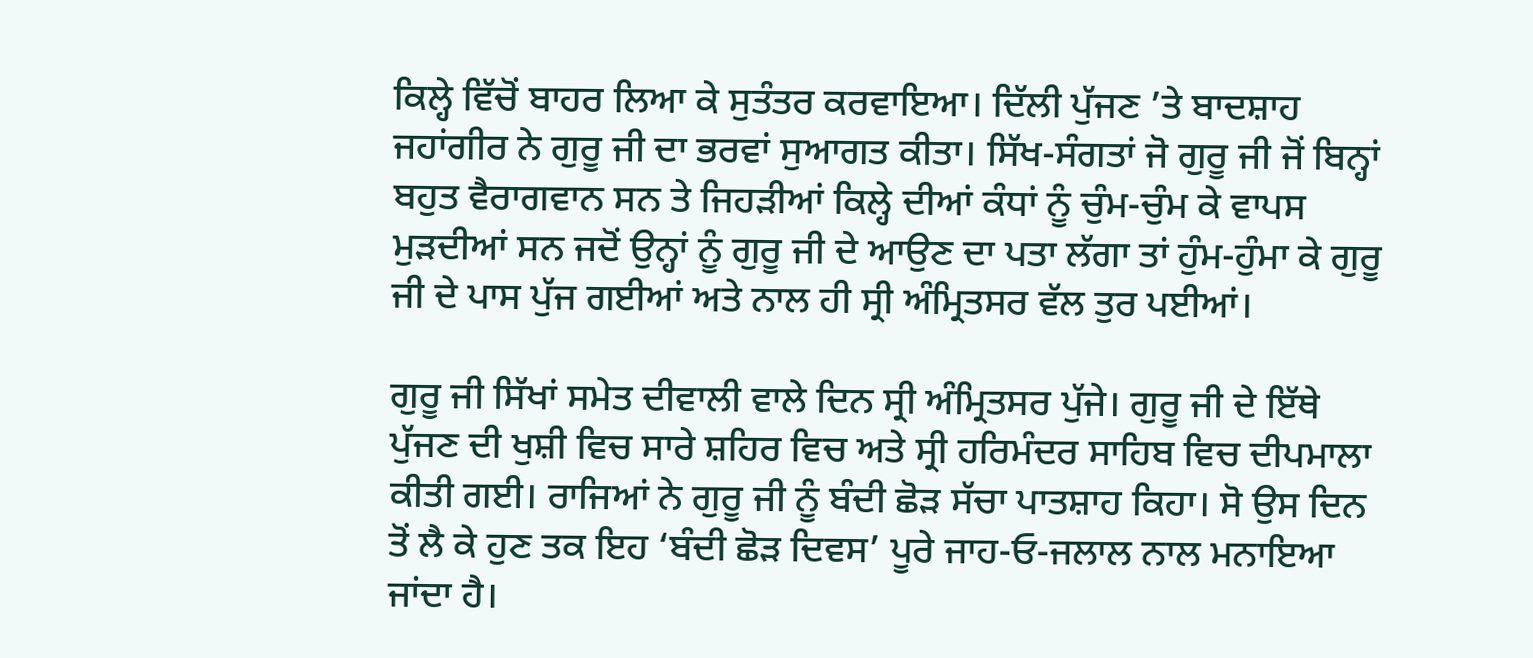ਕਿਲ੍ਹੇ ਵਿੱਚੋਂ ਬਾਹਰ ਲਿਆ ਕੇ ਸੁਤੰਤਰ ਕਰਵਾਇਆ। ਦਿੱਲੀ ਪੁੱਜਣ ’ਤੇ ਬਾਦਸ਼ਾਹ ਜਹਾਂਗੀਰ ਨੇ ਗੁਰੂ ਜੀ ਦਾ ਭਰਵਾਂ ਸੁਆਗਤ ਕੀਤਾ। ਸਿੱਖ-ਸੰਗਤਾਂ ਜੋ ਗੁਰੂ ਜੀ ਜੋਂ ਬਿਨ੍ਹਾਂ ਬਹੁਤ ਵੈਰਾਗਵਾਨ ਸਨ ਤੇ ਜਿਹੜੀਆਂ ਕਿਲ੍ਹੇ ਦੀਆਂ ਕੰਧਾਂ ਨੂੰ ਚੁੰਮ-ਚੁੰਮ ਕੇ ਵਾਪਸ ਮੁੜਦੀਆਂ ਸਨ ਜਦੋਂ ਉਨ੍ਹਾਂ ਨੂੰ ਗੁਰੂ ਜੀ ਦੇ ਆਉਣ ਦਾ ਪਤਾ ਲੱਗਾ ਤਾਂ ਹੁੰਮ-ਹੁੰਮਾ ਕੇ ਗੁਰੂ ਜੀ ਦੇ ਪਾਸ ਪੁੱਜ ਗਈਆਂ ਅਤੇ ਨਾਲ ਹੀ ਸ੍ਰੀ ਅੰਮ੍ਰਿਤਸਰ ਵੱਲ ਤੁਰ ਪਈਆਂ।

ਗੁਰੂ ਜੀ ਸਿੱਖਾਂ ਸਮੇਤ ਦੀਵਾਲੀ ਵਾਲੇ ਦਿਨ ਸ੍ਰੀ ਅੰਮ੍ਰਿਤਸਰ ਪੁੱਜੇ। ਗੁਰੂ ਜੀ ਦੇ ਇੱਥੇ ਪੁੱਜਣ ਦੀ ਖੁਸ਼ੀ ਵਿਚ ਸਾਰੇ ਸ਼ਹਿਰ ਵਿਚ ਅਤੇ ਸ੍ਰੀ ਹਰਿਮੰਦਰ ਸਾਹਿਬ ਵਿਚ ਦੀਪਮਾਲਾ ਕੀਤੀ ਗਈ। ਰਾਜਿਆਂ ਨੇ ਗੁਰੂ ਜੀ ਨੂੰ ਬੰਦੀ ਛੋੜ ਸੱਚਾ ਪਾਤਸ਼ਾਹ ਕਿਹਾ। ਸੋ ਉਸ ਦਿਨ ਤੋਂ ਲੈ ਕੇ ਹੁਣ ਤਕ ਇਹ ‘ਬੰਦੀ ਛੋੜ ਦਿਵਸ’ ਪੂਰੇ ਜਾਹ-ਓ-ਜਲਾਲ ਨਾਲ ਮਨਾਇਆ ਜਾਂਦਾ ਹੈ।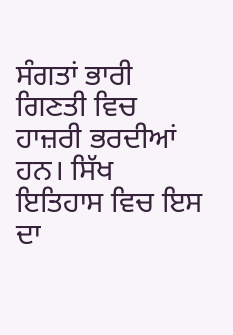ਸੰਗਤਾਂ ਭਾਰੀ ਗਿਣਤੀ ਵਿਚ ਹਾਜ਼ਰੀ ਭਰਦੀਆਂ ਹਨ। ਸਿੱਖ ਇਤਿਹਾਸ ਵਿਚ ਇਸ ਦਾ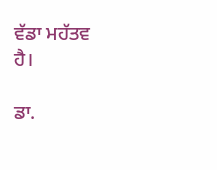ਵੱਡਾ ਮਹੱਤਵ ਹੈ।

ਡਾ.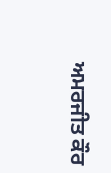ਅਮਰਜੀਤ ਕੌਰ